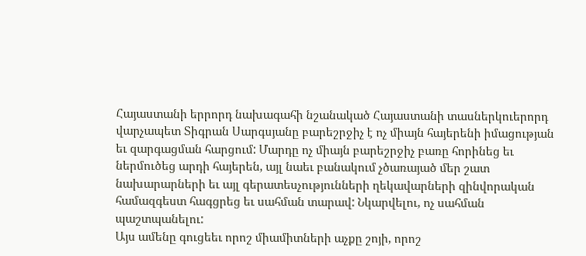Հայաստանի երրորդ նախագահի նշանակած Հայաստանի տասներկուերորդ վարչապետ Տիգրան Սարգսյանը բարեշրջիչ է ոչ միայն հայերենի իմացության եւ զարգացման հարցում: Մարդը ոչ միայն բարեշրջիչ բառը հորինեց եւ ներմուծեց արդի հայերեն, այլ նաեւ բանակում չծառայած մեր շատ նախարարների եւ այլ գերատեսչությունների ղեկավարների զինվորական համազգեստ հագցրեց եւ սահման տարավ: Նկարվելու, ոչ սահման պաշտպանելու:
Այս ամենը գուցեեւ որոշ միամիտների աչքը շոյի, որոշ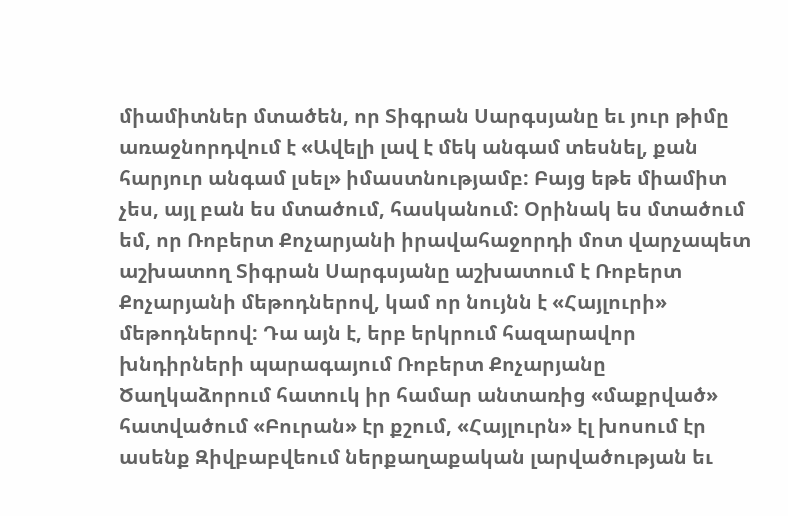միամիտներ մտածեն, որ Տիգրան Սարգսյանը եւ յուր թիմը առաջնորդվում է «Ավելի լավ է մեկ անգամ տեսնել, քան հարյուր անգամ լսել» իմաստնությամբ: Բայց եթե միամիտ չես, այլ բան ես մտածում, հասկանում: Օրինակ ես մտածում եմ, որ Ռոբերտ Քոչարյանի իրավահաջորդի մոտ վարչապետ աշխատող Տիգրան Սարգսյանը աշխատում է Ռոբերտ Քոչարյանի մեթոդներով, կամ որ նույնն է «Հայլուրի» մեթոդներով: Դա այն է, երբ երկրում հազարավոր խնդիրների պարագայում Ռոբերտ Քոչարյանը Ծաղկաձորում հատուկ իր համար անտառից «մաքրված» հատվածում «Բուրան» էր քշում, «Հայլուրն» էլ խոսում էր ասենք Զիվբաբվեում ներքաղաքական լարվածության եւ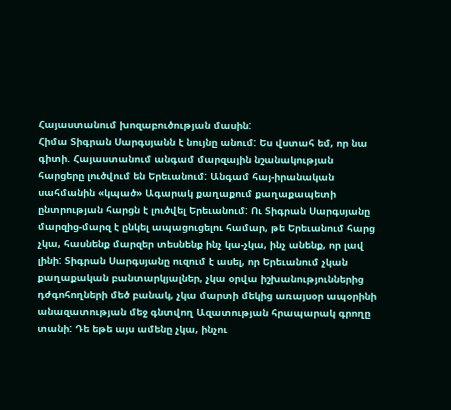Հայաստանում խոզաբուծության մասին:
Հիմա Տիգրան Սարգսյանն է նույնը անում: Ես վստահ եմ, որ նա գիտի. Հայաստանում անգամ մարզային նշանակության հարցերը լուծվում են Երեւանում: Անգամ հայ-իրանական սահմանին «կպած» Ագարակ քաղաքում քաղաքապետի ընտրության հարցն է լուծվել Երեւանում: Ու Տիգրան Սարգսյանը մարզից-մարզ է ընկել ապացուցելու համար, թե Երեւանում հարց չկա, հասնենք մարզեր տեսնենք ինչ կա-չկա, ինչ անենք, որ լավ լինի: Տիգրան Սարգսյանը ուզում է ասել, որ Երեւանում չկան քաղաքական բանտարկյալներ, չկա օրվա իշխանություններից դժգոհողների մեծ բանակ, չկա մարտի մեկից առայսօր ապօրինի անազատության մեջ գնտվող Ազատության հրապարակ գրողը տանի: Դե եթե այս ամենը չկա, ինչու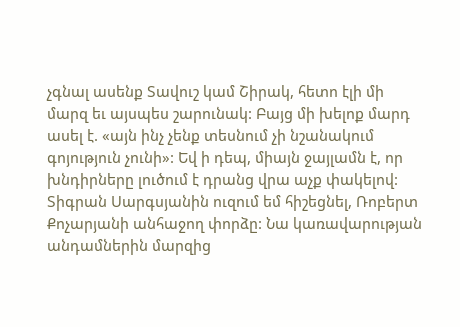չգնալ ասենք Տավուշ կամ Շիրակ, հետո էլի մի մարզ եւ այսպես շարունակ: Բայց մի խելոք մարդ ասել է. «այն ինչ չենք տեսնում չի նշանակում գոյություն չունի»: Եվ ի դեպ, միայն ջայլամն է, որ խնդիրները լուծում է դրանց վրա աչք փակելով:
Տիգրան Սարգսյանին ուզում եմ հիշեցնել, Ռոբերտ Քոչարյանի անհաջող փորձը: Նա կառավարության անդամներին մարզից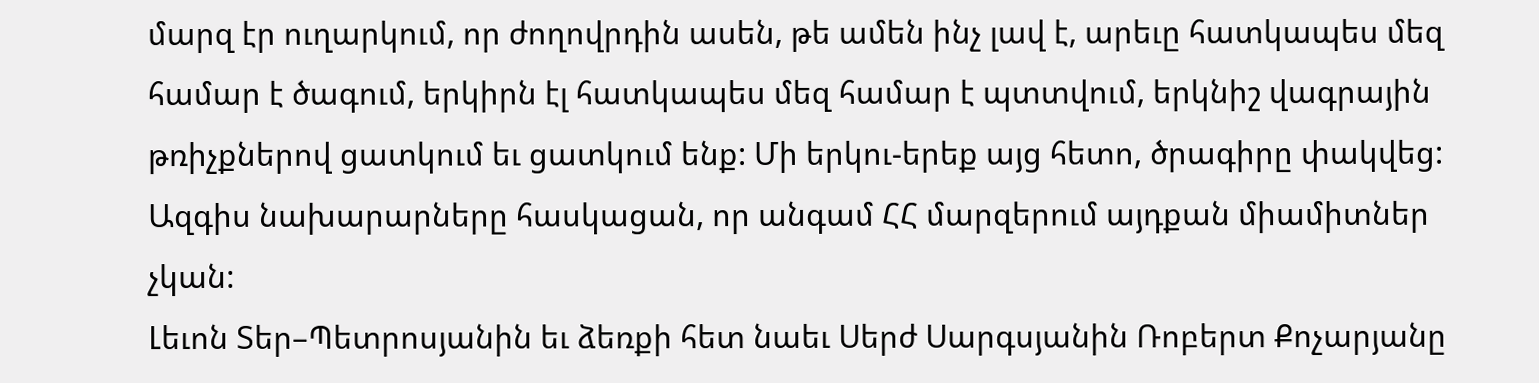մարզ էր ուղարկում, որ ժողովրդին ասեն, թե ամեն ինչ լավ է, արեւը հատկապես մեզ համար է ծագում, երկիրն էլ հատկապես մեզ համար է պտտվում, երկնիշ վագրային թռիչքներով ցատկում եւ ցատկում ենք: Մի երկու-երեք այց հետո, ծրագիրը փակվեց: Ազգիս նախարարները հասկացան, որ անգամ ՀՀ մարզերում այդքան միամիտներ չկան:
Լեւոն Տեր–Պետրոսյանին եւ ձեռքի հետ նաեւ Սերժ Սարգսյանին Ռոբերտ Քոչարյանը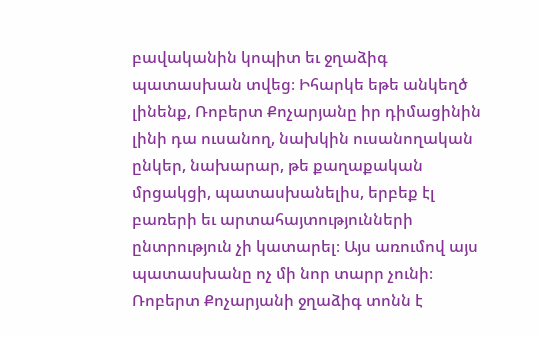բավականին կոպիտ եւ ջղաձիգ պատասխան տվեց։ Իհարկե եթե անկեղծ լինենք, Ռոբերտ Քոչարյանը իր դիմացինին լինի դա ուսանող, նախկին ուսանողական ընկեր, նախարար, թե քաղաքական մրցակցի, պատասխանելիս, երբեք էլ բառերի եւ արտահայտությունների ընտրություն չի կատարել։ Այս առումով այս պատասխանը ոչ մի նոր տարր չունի։ Ռոբերտ Քոչարյանի ջղաձիգ տոնն է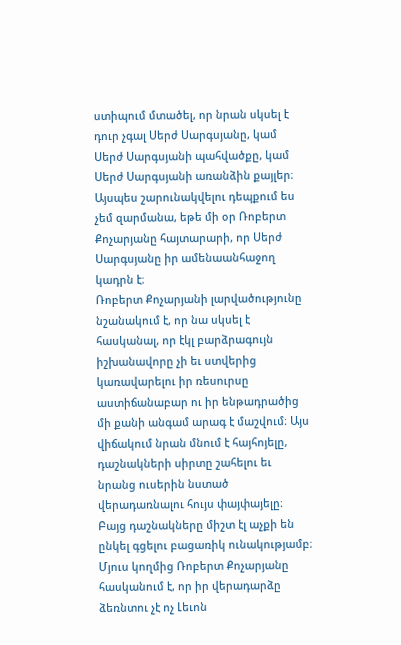ստիպում մտածել, որ նրան սկսել է դուր չգալ Սերժ Սարգսյանը, կամ Սերժ Սարգսյանի պահվածքը, կամ Սերժ Սարգսյանի առանձին քայլեր։ Այսպես շարունակվելու դեպքում ես չեմ զարմանա, եթե մի օր Ռոբերտ Քոչարյանը հայտարարի, որ Սերժ Սարգսյանը իր ամենաանհաջող կադրն է։
Ռոբերտ Քոչարյանի լարվածությունը նշանակում է, որ նա սկսել է հասկանալ, որ էկլ բարձրագույն իշխանավորը չի եւ ստվերից կառավարելու իր ռեսուրսը աստիճանաբար ու իր ենթադրածից մի քանի անգամ արագ է մաշվում։ Այս վիճակում նրան մնում է հայհոյելը, դաշնակների սիրտը շահելու եւ նրանց ուսերին նստած վերադառնալու հույս փայփայելը։ Բայց դաշնակները միշտ էլ աչքի են ընկել գցելու բացառիկ ունակությամբ։ Մյուս կողմից Ռոբերտ Քոչարյանը հասկանում է, որ իր վերադարձը ձեռնտու չէ ոչ Լեւոն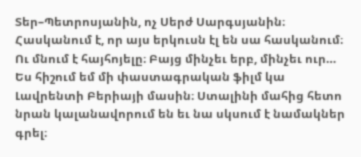Տեր–Պետրոսյանին, ոչ Սերժ Սարգսյանին։ Հասկանում է, որ այս երկուսն էլ են սա հասկանում։ Ու մնում է հայհոյելը։ Բայց մինչեւ երբ, մինչեւ ուր…
Ես հիշում եմ մի փաստագրական ֆիլմ կա Լավրենտի Բերիայի մասին։ Ստալինի մահից հետո նրան կալանավորում են եւ նա սկսում է նամակներ գրել։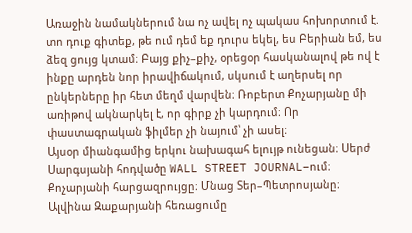Առաջին նամակներում նա ոչ ավել ոչ պակաս հոխորտում է. տո դուք գիտեք, թե ում դեմ եք դուրս եկել, ես Բերիան եմ, ես ձեզ ցույց կտամ։ Բայց քիչ–քիչ, օրեցօր հասկանալով թե ով է ինքը արդեն նոր իրավիճակում, սկսում է աղերսել որ ընկերները իր հետ մեղմ վարվեն։ Ռոբերտ Քոչարյանը մի առիթով ակնարկել է, որ գիրք չի կարդում։ Որ փաստագրական ֆիլմեր չի նայում՝ չի ասել։
Այսօր միանգամից երկու նախագահ ելույթ ունեցան։ Սերժ Սարգսյանի հոդվածը WALL STREET JOURNAL–ում։ Քոչարյանի հարցազրույցը։ Մնաց Տեր–Պետրոսյանը։
Ալվինա Զաքարյանի հեռացումը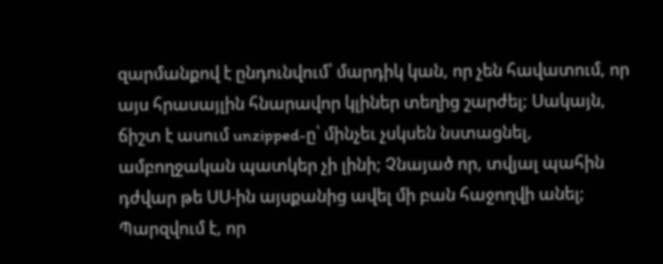զարմանքով է ընդունվում՝ մարդիկ կան, որ չեն հավատում, որ այս հրասայլին հնարավոր կլիներ տեղից շարժել; Սակայն, ճիշտ է ասում unzipped-ը՝ մինչեւ չսկսեն նստացնել, ամբողջական պատկեր չի լինի; Չնայած որ, տվյալ պահին դժվար թե ՍՍ-ին այսքանից ավել մի բան հաջողվի անել;
Պարզվում է, որ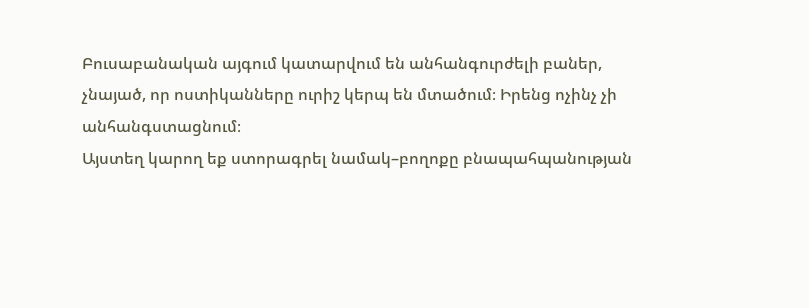Բուսաբանական այգում կատարվում են անհանգուրժելի բաներ, չնայած, որ ոստիկանները ուրիշ կերպ են մտածում։ Իրենց ոչինչ չի անհանգստացնում։
Այստեղ կարող եք ստորագրել նամակ–բողոքը բնապահպանության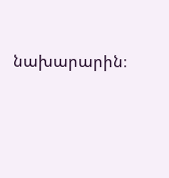նախարարին։